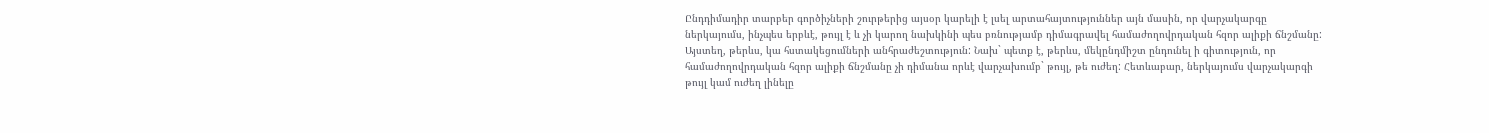Ընդդիմադիր տարբեր գործիչների շուրթերից այսօր կարելի է լսել արտահայտություններ այն մասին, որ վարչակարգը ներկայումս, ինչպես երբևէ, թույլ է և չի կարող նախկինի պես բռնությամբ դիմագրավել համաժողովրդական հզոր ալիքի ճնշմանը: Այստեղ, թերևս, կա հստակեցումների անհրաժեշտություն: Նախ` պետք է, թերևս, մեկընդմիշտ ընդունել ի գիտություն, որ համաժողովրդական հզոր ալիքի ճնշմանը չի դիմանա որևէ վարչախումբ` թույլ, թե ուժեղ: Հետևաբար, ներկայումս վարչակարգի թույլ կամ ուժեղ լինելը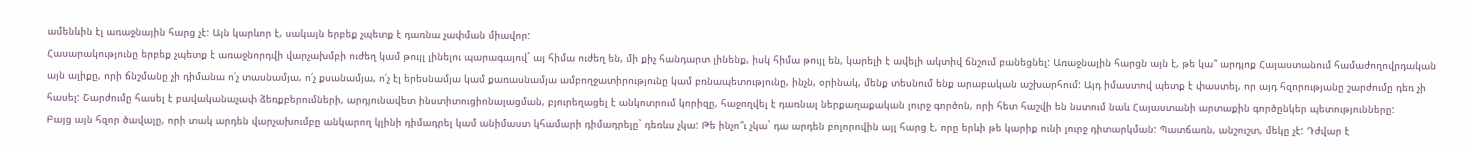ամենևին էլ առաջնային հարց չէ: Այն կարևոր է, սակայն երբեք չպետք է դառնա չափման միավոր:
Հասարակությունը երբեք չպետք է առաջնորդվի վարչախմբի ուժեղ կամ թույլ լինելու պարագայով` այ հիմա ուժեղ են, մի քիչ հանդարտ լինենք, իսկ հիմա թույլ են, կարելի է ավելի ակտիվ ճնշում բանեցնել: Առաջնային հարցն այն է, թե կա՞ արդյոք Հայաստանում համաժողովրդական այն ալիքը, որի ճնշմանը չի դիմանա ո՛չ տասնամյա, ո՛չ քսանամյա, ո՛չ էլ երեսնամյա կամ քառասնամյա ամբողջատիրությունը կամ բռնապետությունը, ինչն, օրինակ, մենք տեսնում ենք արաբական աշխարհում: Այդ իմաստով պետք է փաստել, որ այդ հզորությանը շարժումը դեռ չի հասել: Շարժումը հասել է բավականաչափ ձեռքբերումների, արդյունավետ ինստիտուցիոնալացման, բյուրեղացել է անկոտրում կորիզը, հաջողվել է դառնալ ներքաղաքական լուրջ գործոն, որի հետ հաշվի են նստում նաև Հայաստանի արտաքին գործընկեր պետությունները:
Բայց այն հզոր ծավալը, որի տակ արդեն վարչախումբը անկարող կլինի դիմադրել կամ անիմաստ կհամարի դիմադրելը` դեռևս չկա: Թե ինչո՞ւ չկա` դա արդեն բոլորովին այլ հարց է, որը երևի թե կարիք ունի լուրջ դիտարկման: Պատճառն, անշուշտ, մեկը չէ: Դժվար է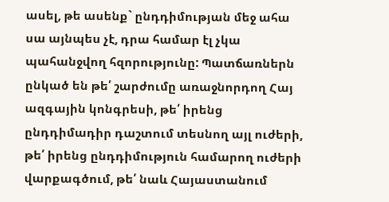ասել, թե ասենք` ընդդիմության մեջ ահա սա այնպես չէ, դրա համար էլ չկա պահանջվող հզորությունը: Պատճառներն ընկած են թե՛ շարժումը առաջնորդող Հայ ազգային կոնգրեսի, թե՛ իրենց ընդդիմադիր դաշտում տեսնող այլ ուժերի, թե՛ իրենց ընդդիմություն համարող ուժերի վարքագծում, թե՛ նաև Հայաստանում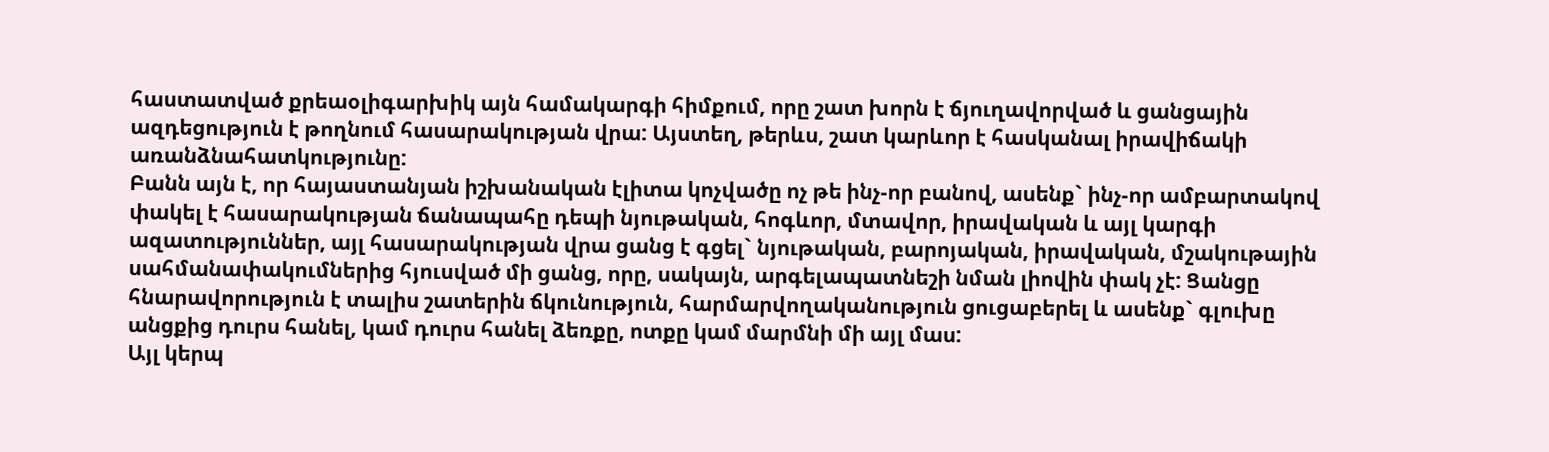հաստատված քրեաօլիգարխիկ այն համակարգի հիմքում, որը շատ խորն է ճյուղավորված և ցանցային ազդեցություն է թողնում հասարակության վրա: Այստեղ, թերևս, շատ կարևոր է հասկանալ իրավիճակի առանձնահատկությունը:
Բանն այն է, որ հայաստանյան իշխանական էլիտա կոչվածը ոչ թե ինչ-որ բանով, ասենք` ինչ-որ ամբարտակով փակել է հասարակության ճանապահը դեպի նյութական, հոգևոր, մտավոր, իրավական և այլ կարգի ազատություններ, այլ հասարակության վրա ցանց է գցել` նյութական, բարոյական, իրավական, մշակութային սահմանափակումներից հյուսված մի ցանց, որը, սակայն, արգելապատնեշի նման լիովին փակ չէ: Ցանցը հնարավորություն է տալիս շատերին ճկունություն, հարմարվողականություն ցուցաբերել և ասենք` գլուխը անցքից դուրս հանել, կամ դուրս հանել ձեռքը, ոտքը կամ մարմնի մի այլ մաս:
Այլ կերպ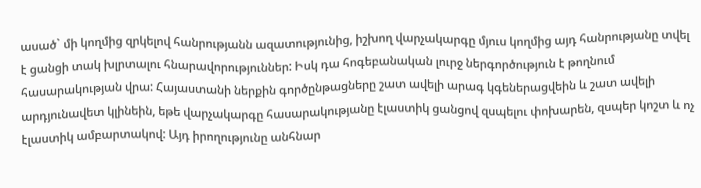ասած` մի կողմից զրկելով հանրությանն ազատությունից, իշխող վարչակարգը մյուս կողմից այդ հանրությանը տվել է ցանցի տակ խլրտալու հնարավորություններ: Իսկ դա հոգեբանական լուրջ ներգործություն է թողնում հասարակության վրա: Հայաստանի ներքին գործընթացները շատ ավելի արագ կգեներացվեին և շատ ավելի արդյունավետ կլինեին, եթե վարչակարգը հասարակությանը էլաստիկ ցանցով զսպելու փոխարեն, զսպեր կոշտ և ոչ էլաստիկ ամբարտակով: Այդ իրողությունը անհնար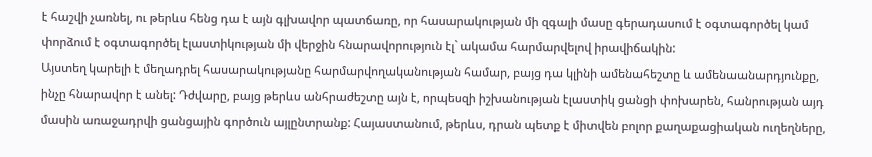է հաշվի չառնել, ու թերևս հենց դա է այն գլխավոր պատճառը, որ հասարակության մի զգալի մասը գերադասում է օգտագործել կամ փորձում է օգտագործել էլաստիկության մի վերջին հնարավորություն էլ` ակամա հարմարվելով իրավիճակին:
Այստեղ կարելի է մեղադրել հասարակությանը հարմարվողականության համար, բայց դա կլինի ամենահեշտը և ամենաանարդյունքը, ինչը հնարավոր է անել: Դժվարը, բայց թերևս անհրաժեշտը այն է, որպեսզի իշխանության էլաստիկ ցանցի փոխարեն, հանրության այդ մասին առաջադրվի ցանցային գործուն այլընտրանք: Հայաստանում, թերևս, դրան պետք է միտվեն բոլոր քաղաքացիական ուղեղները,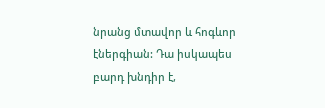նրանց մտավոր և հոգևոր էներգիան: Դա իսկապես բարդ խնդիր է,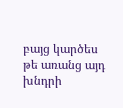բայց կարծես թե առանց այդ խնդրի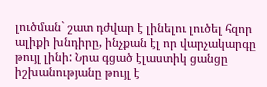լուծման` շատ դժվար է լինելու լուծել հզոր ալիքի խնդիրը, ինչքան էլ որ վարչակարգը թույլ լինի: Նրա գցած էլաստիկ ցանցը իշխանությանը թույլ է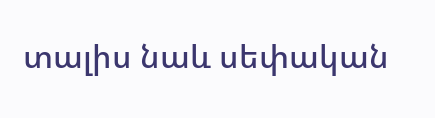տալիս նաև սեփական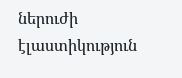ներուժի էլաստիկություն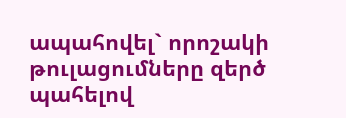ապահովել` որոշակի թուլացումները զերծ պահելով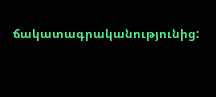ճակատագրականությունից: